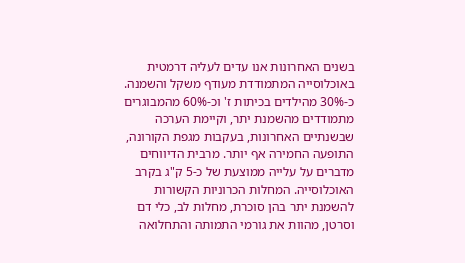בשנים האחרונות אנו עדים לעליה דרמטית באוכלוסייה המתמודדת מעודף משקל והשמנה. כ-30% מהילדים בכיתות ז' וכ-60% מהמבוגרים מתמודדים מהשמנת יתר, וקיימת הערכה שבשנתיים האחרונות, בעקבות מגפת הקורונה, התופעה החמירה אף יותר. מרבית הדיווחים מדברים על עלייה ממוצעת של כ-5 ק"ג בקרב האוכלוסייה. המחלות הכרוניות הקשורות להשמנת יתר בהן סוכרת, מחלות לב, כלי דם וסרטן, מהוות את גורמי התמותה והתחלואה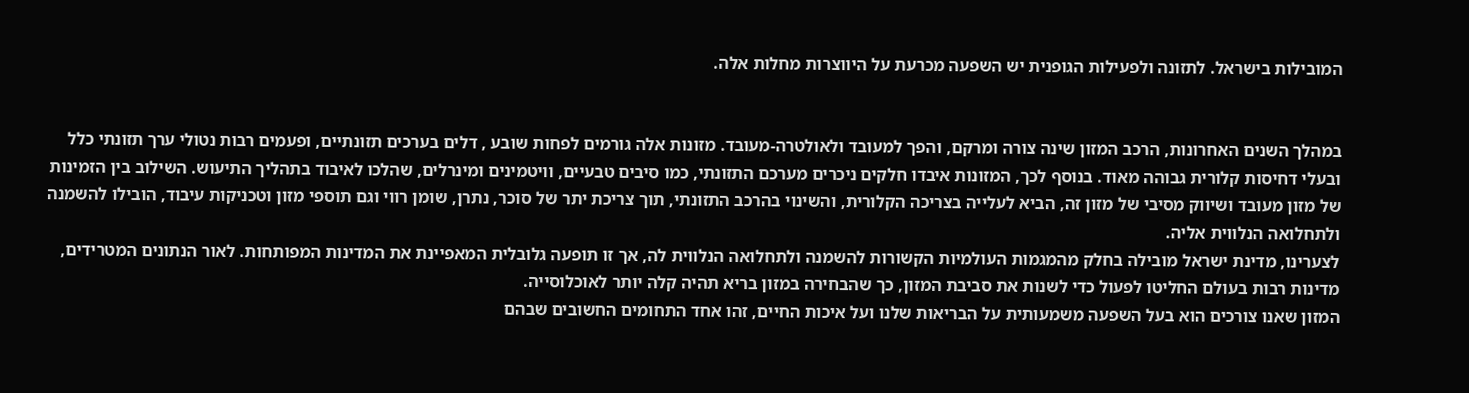המובילות בישראל. לתזונה ולפעילות הגופנית יש השפעה מכרעת על היווצרות מחלות אלה.


במהלך השנים האחרונות, הרכב המזון שינה צורה ומרקם, והפך למעובד ולאולטרה-מעובד. מזונות אלה גורמים לפחות שובע , דלים בערכים תזונתיים, ופעמים רבות נטולי ערך תזונתי כלל ובעלי דחיסות קלורית גבוהה מאוד. בנוסף לכך, המזונות איבדו חלקים ניכרים מערכם התזונתי, כמו סיבים טבעיים, וויטמינים ומינרלים, שהלכו לאיבוד בתהליך התיעוש. השילוב בין הזמינות של מזון מעובד ושיווק מסיבי של מזון זה, הביא לעלייה בצריכה הקלורית, והשינוי בהרכב התזונתי, תוך צריכת יתר של סוכר, נתרן, שומן רווי וגם תוספי מזון וטכניקות עיבוד, הובילו להשמנה ולתחלואה הנלווית אליה.
לצערינו, מדינת ישראל מובילה בחלק מהמגמות העולמיות הקשורות להשמנה ולתחלואה הנלווית לה, אך זו תופעה גלובלית המאפיינת את המדינות המפותחות. לאור הנתונים המטרידים, מדינות רבות בעולם החליטו לפעול כדי לשנות את סביבת המזון, כך שהבחירה במזון בריא תהיה קלה יותר לאוכלוסייה.
המזון שאנו צורכים הוא בעל השפעה משמעותית על הבריאות שלנו ועל איכות החיים, זהו אחד התחומים החשובים שבהם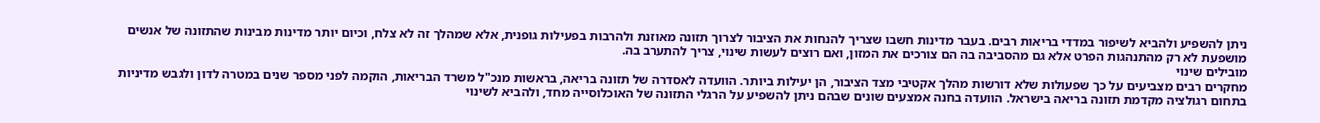ניתן להשפיע ולהביא לשיפור במדדי בריאות רבים. בעבר מדינות חשבו שצריך להנחות את הציבור לצרוך תזונה מאוזנת ולהרבות בפעילות גופנית, אלא שמהלך זה לא צלח, וכיום יותר מדינות מבינות שהתזונה של אנשים מושפעת לא רק מהתנהגות הפרט אלא גם מהסביבה בה הם צורכים את המזון, ואם רוצים לעשות שינוי, צריך להתערב בה.
מובילים שינוי
מחקרים רבים מצביעים על כך שפעולות שלא דורשות מהלך אקטיבי מצד הציבור, הן יעילות ביותר. הוועדה לאסדרה של תזונה בריאה, בראשות מנכ"ל משרד הבריאות, הוקמה לפני מספר שנים במטרה לדון ולגבש מדיניות בתחום רגולציה מקדמת תזונה בריאה בישראל. הוועדה בחנה אמצעים שונים שבהם ניתן להשפיע על הרגלי התזונה של האוכלוסייה מחד, ולהביא לשינוי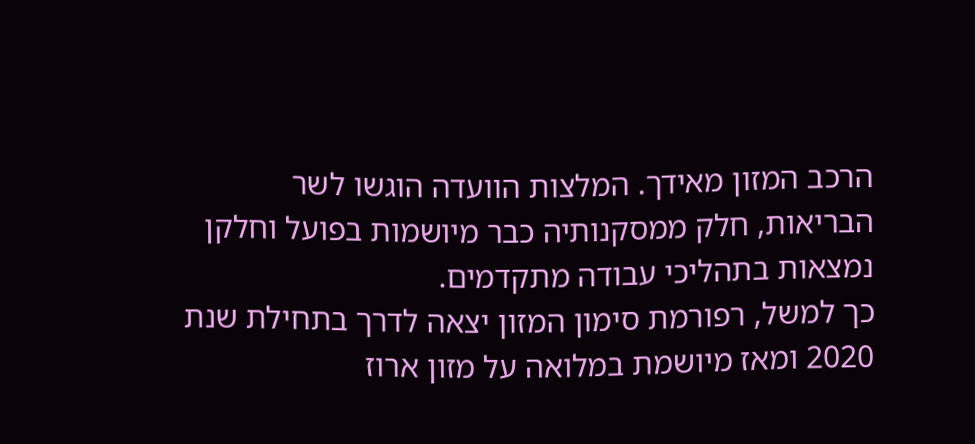הרכב המזון מאידך. המלצות הוועדה הוגשו לשר הבריאות, חלק ממסקנותיה כבר מיושמות בפועל וחלקן נמצאות בתהליכי עבודה מתקדמים.
כך למשל, רפורמת סימון המזון יצאה לדרך בתחילת שנת 2020 ומאז מיושמת במלואה על מזון ארוז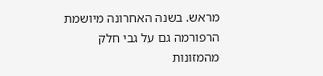מראש. בשנה האחרונה מיושמת הרפורמה גם על גבי חלק מהמזונות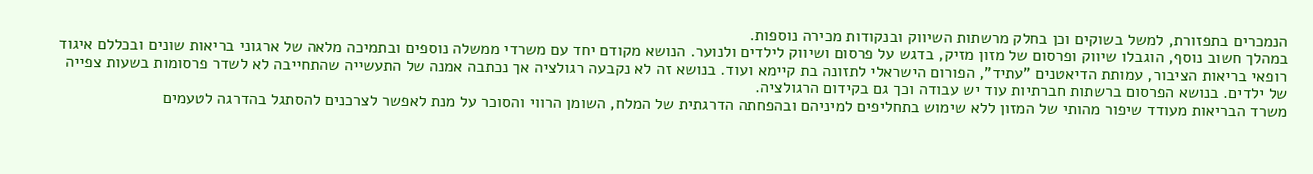הנמכרים בתפזורת, למשל בשוקים וכן בחלק מרשתות השיווק ובנקודות מכירה נוספות.
במהלך חשוב נוסף, הוגבלו שיווק ופרסום של מזון מזיק, בדגש על פרסום ושיווק לילדים ולנוער. הנושא מקודם יחד עם משרדי ממשלה נוספים ובתמיכה מלאה של ארגוני בריאות שונים ובכללם איגוד רופאי בריאות הציבור, עמותת הדיאטנים "עתיד", הפורום הישראלי לתזונה בת קיימא ועוד. בנושא זה לא נקבעה רגולציה אך נכתבה אמנה של התעשייה שהתחייבה לא לשדר פרסומות בשעות צפייה של ילדים. בנושא הפרסום ברשתות חברתיות עוד יש עבודה וכך גם בקידום הרגולציה.
משרד הבריאות מעודד שיפור מהותי של המזון ללא שימוש בתחליפים למיניהם ובהפחתה הדרגתית של המלח, השומן הרווי והסוכר על מנת לאפשר לצרכנים להסתגל בהדרגה לטעמים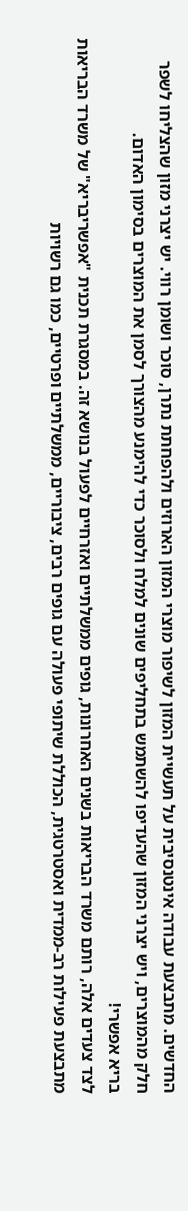החדשים. מתבצעת עבודה אינטנסיבית על תעשיית המזון לשיפור מוצרי המזון הארוזים ולהפחתת נתרן, סוכר ושומן רווי. יש יצרני מזון שהצליחו לשפר חלק מהמוצרים, ויש יצרני המזון שהעדיפו להשתמש בתחליפים שונים למלח ולסוכר כדי להימנע מהצורך לסמן את המוצרים בסימון האדום.
בריא אפשרי!
לצד צעדים אלה, רותם משרד הבריאות בשנים האחרונות, גופים ממשלתיים ואזרחיים לפעול בנושא זה. במסגרת תכנית "אפשריבריא" של משרד הבריאות מתבצעת פעילות רב-ממדית ואסטרטגית, הכוללת שיתופי פעולה עם גופים רבים, ציבוריים, ממשלתיים ופרטיים, כמו גם רשויות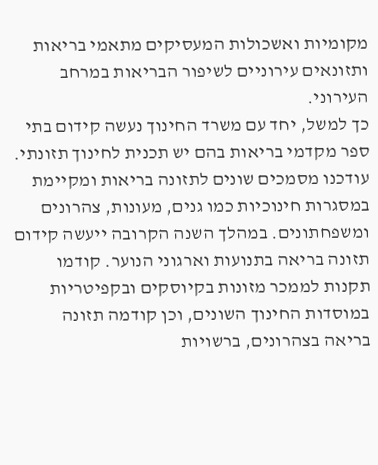מקומיות ואשכולות המעסיקים מתאמי בריאות ותזונאים עירוניים לשיפור הבריאות במרחב העירוני.
כך למשל, יחד עם משרד החינוך נעשה קידום בתי ספר מקדמי בריאות בהם יש תכנית לחינוך תזונתי. עודכנו מסמכים שונים לתזונה בריאות ומקיימת במסגרות חינוכיות כמו גנים, מעונות, צהרונים ומשפחתונים. במהלך השנה הקרובה ייעשה קידום תזונה בריאה בתנועות וארגוני הנוער. קודמו תקנות לממכר מזונות בקיוסקים ובקפיטריות במוסדות החינוך השונים, וכן קודמה תזונה בריאה בצהרונים, ברשויות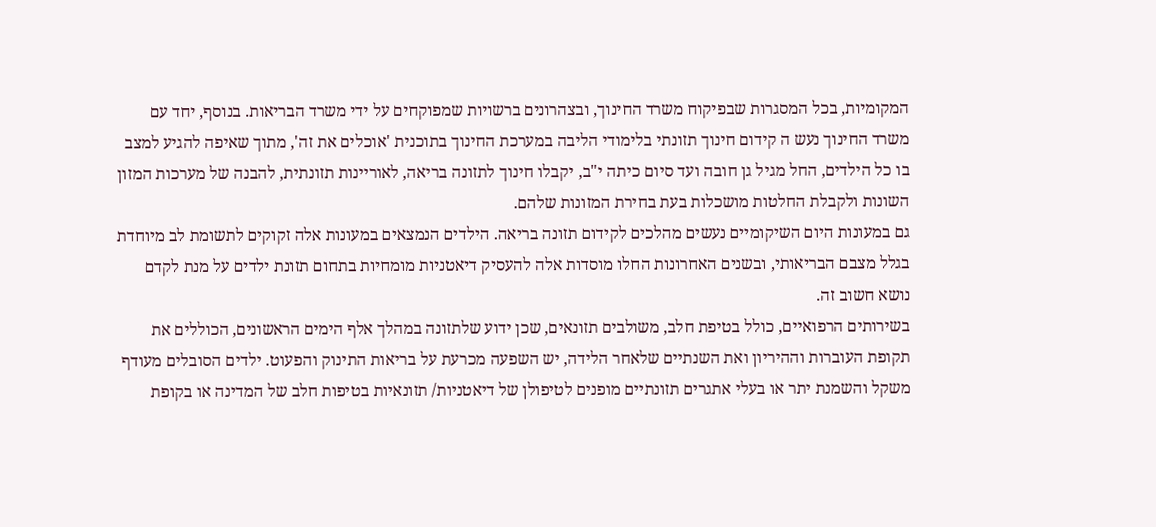המקומיות, בכל המסגרות שבפיקוח משרד החינוך, ובצהרונים ברשויות שמפוקחים על ידי משרד הבריאות. בנוסף, יחד עם משרד החינוך נעש ה קידום חינוך תזונתי בלימודי הליבה במערכת החינוך בתוכנית 'אוכלים את זה', מתוך שאיפה להגיע למצב בו כל הילדים, החל מגיל גן חובה ועד סיום כיתה י"ב, יקבלו חינוך לתזונה בריאה, לאוריינות תזונתית, להבנה של מערכות המזון השונות ולקבלת החלטות מושכלות בעת בחירת המזונות שלהם.
גם במעונות היום השיקומיים נעשים מהלכים לקידום תזונה בריאה. הילדים הנמצאים במעונות אלה זקוקים לתשומת לב מיוחדת בגלל מצבם הבריאותי, ובשנים האחרונות החלו מוסדות אלה להעסיק דיאטניות מומחיות בתחום תזונת ילדים על מנת לקדם נושא חשוב זה.
בשירותים הרפואיים, כולל בטיפת חלב, משולבים תזונאים, שכן ידוע שלתזונה במהלך אלף הימים הראשונים, הכוללים את תקופת העוברות וההיריון ואת השנתיים שלאחר הלידה, יש השפעה מכרעת על בריאות התינוק והפעוט. ילדים הסובלים מעודף משקל והשמנת יתר או בעלי אתגרים תזונתיים מופנים לטיפולן של דיאטניות/ תזונאיות בטיפות חלב של המדינה או בקופת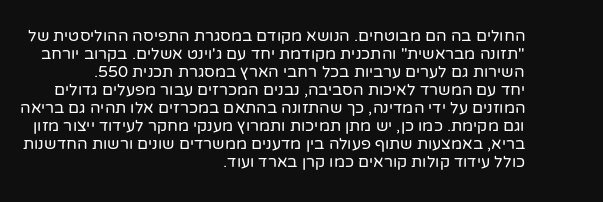החולים בה הם מבוטחים. הנושא מקודם במסגרת התפיסה ההוליסטית של "תזונה מבראשית" והתכנית מקודמת יחד עם ג'וינט אשלים. בקרוב יורחב השירות גם לערים ערביות בכל רחבי הארץ במסגרת תכנית 550.
יחד עם המשרד לאיכות הסביבה, נבנים המכרזים עבור מפעלים גדולים המוזנים על ידי המדינה, כך שהתזונה בהתאם במכרזים אלו תהיה גם בריאה וגם מקימת. כמו כן, יש מתן תמיכות ותמרוץ מענקי מחקר לעידוד ייצור מזון בריא, באמצעות שתוף פעולה בין מדענים ממשרדים שונים ורשות החדשנות כולל עידוד קולות קוראים כמו קרן בארד ועוד.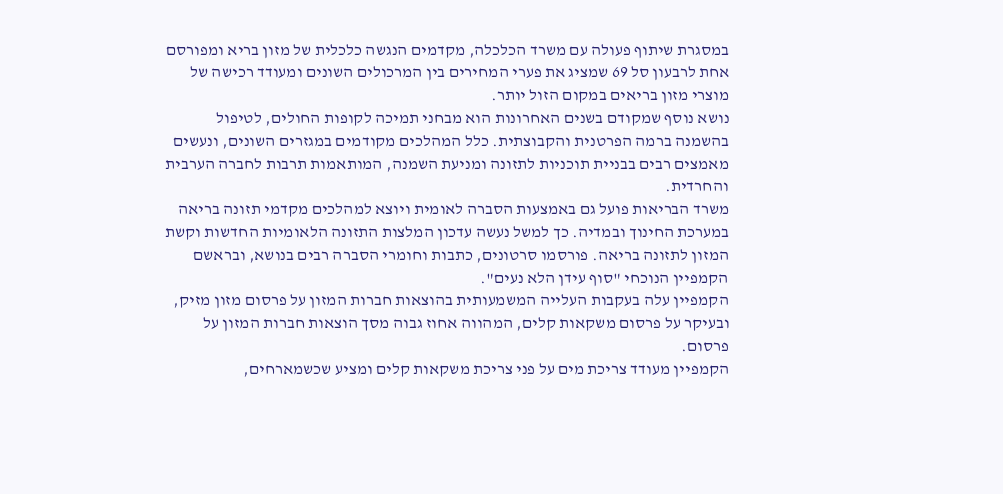במסגרת שיתוף פעולה עם משרד הכלכלה, מקדמים הנגשה כלכלית של מזון בריא ומפורסם אחת לרבעון סל 69 שמציג את פערי המחירים בין המרכולים השונים ומעודד רכישה של מוצרי מזון בריאים במקום הזול יותר.
נושא נוסף שמקודם בשנים האחרונות הוא מבחני תמיכה לקופות החולים, לטיפול בהשמנה ברמה הפרטנית והקבוצתית. כלל המהלכים מקודמים במגזרים השונים, ונעשים מאמצים רבים בבניית תוכניות לתזונה ומניעת השמנה, המותאמות תרבות לחברה הערבית והחרדית.
משרד הבריאות פועל גם באמצעות הסברה לאומית ויוצא למהלכים מקדמי תזונה בריאה במערכת החינוך ובמדיה. כך למשל נעשה עדכון המלצות התזונה הלאומיות החדשות וקשת המזון לתזונה בריאה. פורסמו סרטונים, כתבות וחומרי הסברה רבים בנושא, ובראשם הקמפיין הנוכחי "סוף עידן הלא נעים".
הקמפיין עלה בעקבות העלייה המשמעותית בהוצאות חברות המזון על פרסום מזון מזיק, ובעיקר על פרסום משקאות קלים, המהווה אחוז גבוה מסך הוצאות חברות המזון על פרסום.
הקמפיין מעודד צריכת מים על פני צריכת משקאות קלים ומציע שכשמארחים,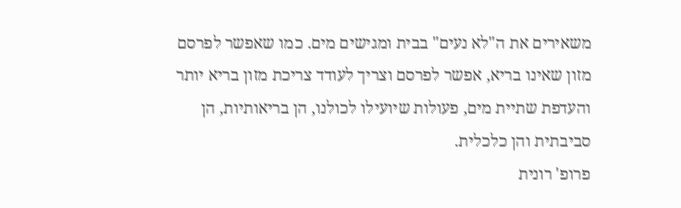משאירים את ה"לא נעים" בבית ומגישים מים. כמו שאפשר לפרסם מזון שאינו בריא, אפשר לפרסם וצריך לעודד צריכת מזון בריא יותר והעדפת שתיית מים, פעולות שיועילו לכולנו, הן בריאותיות, הן סביבתית והן כלכלית.
פרופ' רונית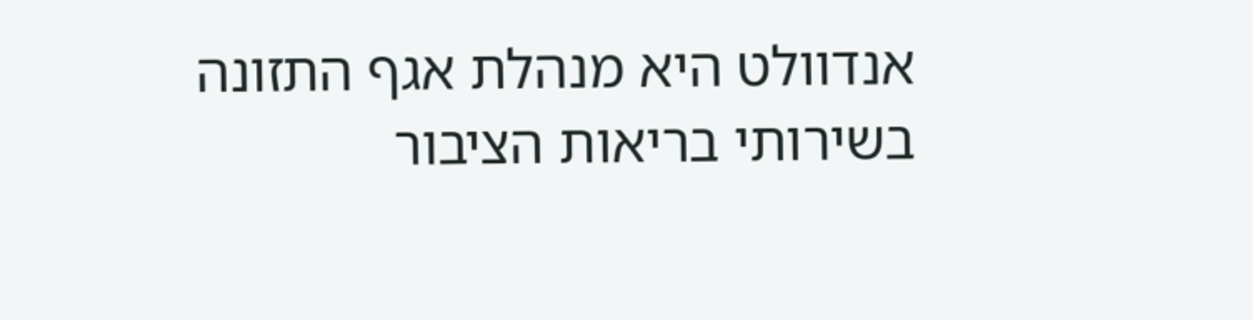אנדוולט היא מנהלת אגף התזונה בשירותי בריאות הציבור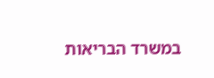במשרד הבריאות